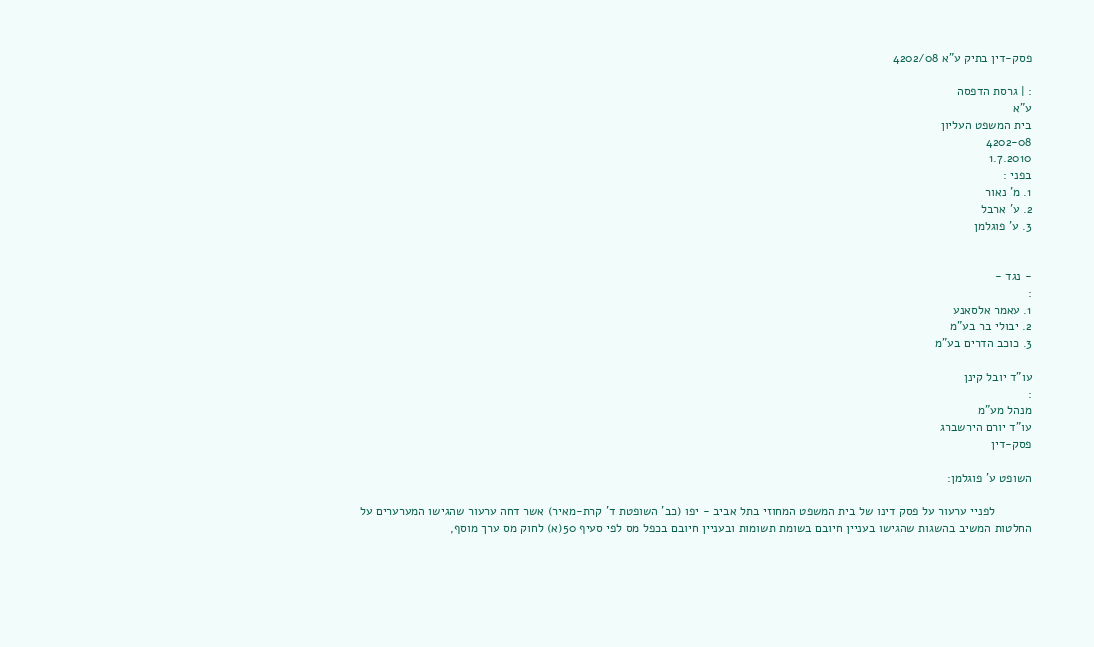פסק-דין בתיק ע"א 4202/08

: | גרסת הדפסה
ע"א
בית המשפט העליון
4202-08
1.7.2010
בפני :
1. מ' נאור
2. ע' ארבל
3. ע' פוגלמן


- נגד -
:
1. עאמר אלסאנע
2. יבולי בר בע"מ
3. כוכב הדרים בע"מ

עו"ד יובל קינן
:
מנהל מע"מ
עו"ד יורם הירשברג
פסק-דין

השופט ע' פוגלמן:

           לפניי ערעור על פסק דינו של בית המשפט המחוזי בתל אביב - יפו (כב' השופטת ד' קרת-מאיר) אשר דחה ערעור שהגישו המערערים על החלטות המשיב בהשגות שהגישו בעניין חיובם בשומת תשומות ובעניין חיובם בכפל מס לפי סעיף 50(א) לחוק מס ערך מוסף,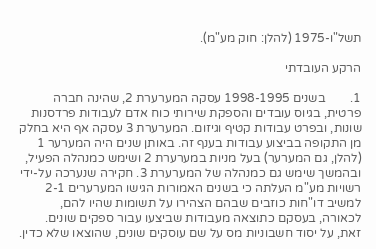תשל"ו-1975 (להלן: חוק מע"מ).

הרקע העובדתי

1.        בשנים 1998-1995 עסקה המערערת 2, שהינה חברה פרטית, בגיוס עובדים והספקת שירותי כוח אדם לעבודות פרדסנות שונות, ובפרט עבודות קטיף וגיזום. המערערת 3 עסקה אף היא בחלק מן התקופה בביצוע עבודות בענף זה. באותן שנים היה המערער 1 (להלן, גם המערער) בעל מניות במערערת 2 ושימש כמנהלה הפעיל, ובהמשך שימש גם כמנהלה של המערערת 3. חקירה שנערכה על-ידי רשויות מע"מ העלתה כי בשנים האמורות הגישו המערערים 2-1 למשיב דו"חות כוזבים שבהם הצהירו על תשומות שהיו להם, לכאורה, בעסקם כתוצאה מעבודות שביצעו עבור ספקים שונים. זאת, על יסוד חשבוניות מס על שם עוסקים שונים, שהוצאו שלא כדין.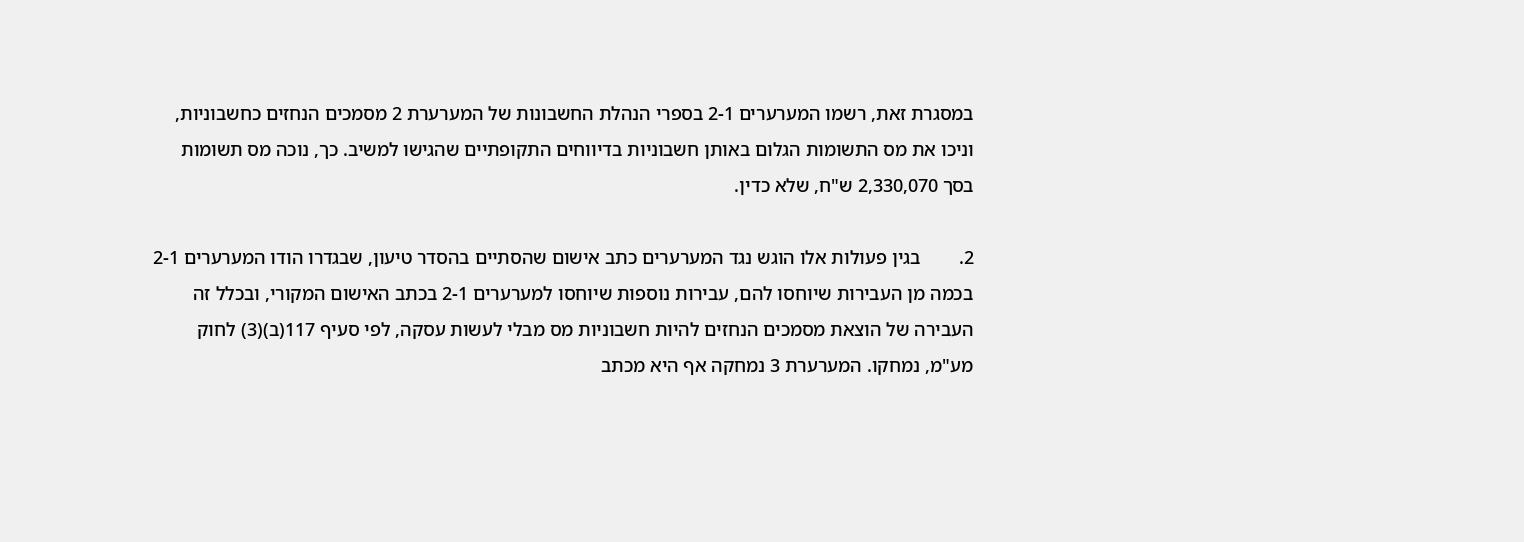במסגרת זאת, רשמו המערערים 2-1 בספרי הנהלת החשבונות של המערערת 2 מסמכים הנחזים כחשבוניות, וניכו את מס התשומות הגלום באותן חשבוניות בדיווחים התקופתיים שהגישו למשיב. כך, נוכה מס תשומות בסך 2,330,070 ש"ח, שלא כדין.

2.        בגין פעולות אלו הוגש נגד המערערים כתב אישום שהסתיים בהסדר טיעון, שבגדרו הודו המערערים 2-1 בכמה מן העבירות שיוחסו להם, עבירות נוספות שיוחסו למערערים 2-1 בכתב האישום המקורי, ובכלל זה העבירה של הוצאת מסמכים הנחזים להיות חשבוניות מס מבלי לעשות עסקה, לפי סעיף 117(ב)(3) לחוק מע"מ, נמחקו. המערערת 3 נמחקה אף היא מכתב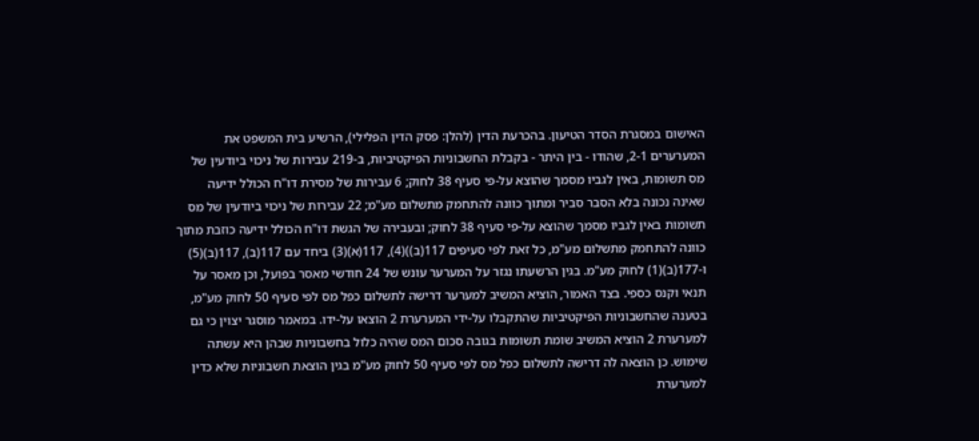האישום במסגרת הסדר הטיעון. בהכרעת הדין (להלן: פסק הדין הפלילי), הרשיע בית המשפט את המערערים 2-1, שהודו - בין היתר - בקבלת החשבוניות הפיקטיביות, ב-219 עבירות של ניכוי ביודעין של מס תשומות, באין לגביו מסמך שהוצא על-פי סעיף 38 לחוק; 6 עבירות של מסירת דו"ח הכולל ידיעה שאינה נכונה בלא הסבר סביר ומתוך כוונה להתחמק מתשלום מע"מ; 22 עבירות של ניכוי ביודעין של מס תשומות באין לגביו מסמך שהוצא על-פי סעיף 38 לחוק; ובעבירה של הגשת דו"ח הכולל ידיעה כוזבת מתוך כוונה להתחמק מתשלום מע"מ, כל זאת לפי סעיפים 117(ב))(4), 117(א)(3) ביחד עם 117(ב), 117(ב)(5) ו-177(ב)(1) לחוק מע"מ. בגין הרשעתו נגזר על המערער עונש של 24 חודשי מאסר בפועל, וכן מאסר על תנאי וקנס כספי. בצד האמור, הוציא המשיב למערער דרישה לתשלום כפל מס לפי סעיף 50 לחוק מע"מ, בטענה שהחשבוניות הפיקטיביות שהתקבלו על-ידי המערערת 2 הוצאו על-ידו. במאמר מוסגר יצוין כי גם למערערת 2 הוציא המשיב שומת תשומות בגובה סכום המס שהיה כלול בחשבוניות שבהן היא עשתה שימוש. כן הוצאה לה דרישה לתשלום כפל מס לפי סעיף 50 לחוק מע"מ בגין הוצאת חשבוניות שלא כדין למערערת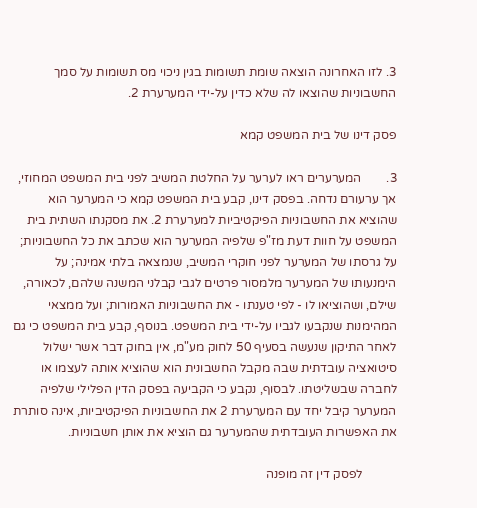3. לזו האחרונה הוצאה שומת תשומות בגין ניכוי מס תשומות על סמך החשבוניות שהוצאו לה שלא כדין על-ידי המערערת 2.

פסק דינו של בית המשפט קמא

3.        המערערים ראו לערער על החלטת המשיב לפני בית המשפט המחוזי, אך ערעורם נדחה. בפסק דינו, קבע בית המשפט קמא כי המערער הוא שהוציא את החשבוניות הפיקטיביות למערערת 2. את מסקנתו השתית בית המשפט על חוות דעת מז"פ שלפיה המערער הוא שכתב את כל החשבוניות; על גרסתו של המערער לפני חוקרי המשיב, שנמצאה בלתי אמינה; על הימנעותו של המערער מלמסור פרטים לגבי קבלני המשנה שלהם, לכאורה, שילם, ושהוציאו לו - לפי טענתו - את החשבוניות האמורות; ועל ממצאי המהימנות שנקבעו לגביו על-ידי בית המשפט. בנוסף, קבע בית המשפט כי גם לאחר התיקון שנעשה בסעיף 50 לחוק מע"מ, אין בחוק דבר אשר ישלול סיטואציה עובדתית שבה מקבל החשבונית הוא שהוציא אותה לעצמו או לחברה שבשליטתו. לבסוף, נקבע כי הקביעה בפסק הדין הפלילי שלפיה המערער קיבל יחד עם המערערת 2 את החשבוניות הפיקטיביות, אינה סותרת את האפשרות העובדתית שהמערער גם הוציא את אותן חשבוניות.

           לפסק דין זה מופנה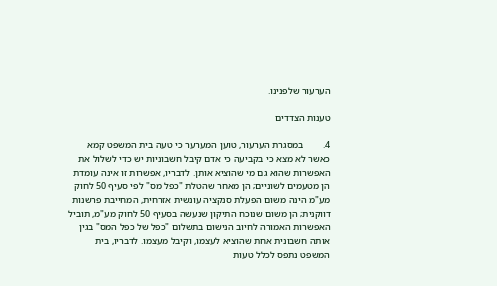הערעור שלפנינו.

טענות הצדדים

4.        במסגרת הערעור, טוען המערער כי טעה בית המשפט קמא כאשר לא מצא כי בקביעה כי אדם קיבל חשבוניות יש כדי לשלול את האפשרות שהוא גם מי שהוציא אותן. לדבריו, אפשרות זו אינה עומדת הן מטעמים לשוניים; הן מאחר שהטלת "כפל מס" לפי סעיף 50 לחוק מע"מ הינה משום הפעלת סנקציה עונשית אזרחית, המחייבת פרשנות דווקנית; הן משום שנוכח התיקון שנעשה בסעיף 50 לחוק מע"מ, תוביל האפשרות האמורה לחיוב הנישום בתשלום "כפל של כפל המס" בגין אותה חשבונית אחת שהוציא לעצמו, וקיבל מעצמו. לדבריו, בית המשפט נתפס לכלל טעות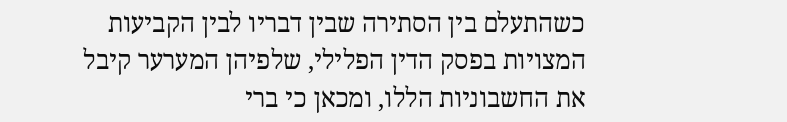כשהתעלם בין הסתירה שבין דבריו לבין הקביעות המצויות בפסק הדין הפלילי, שלפיהן המערער קיבל את החשבוניות הללו, ומכאן כי ברי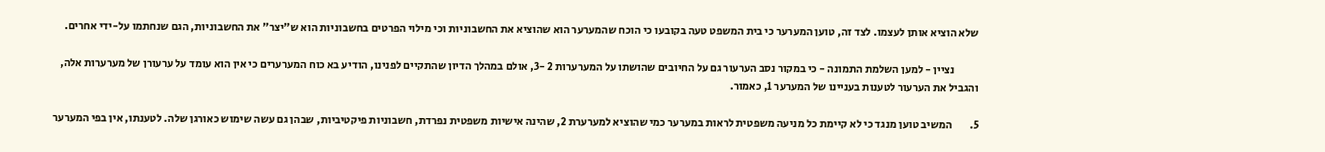שלא הוציא אותן לעצמו. לצד זה, טוען המערער כי בית המשפט טעה בקובעו כי הוכח שהמערער הוא שהוציא את החשבוניות וכי מילוי הפרטים בחשבוניות הוא ש"יצר" את החשבוניות, הגם שנחתמו על-ידי אחרים.

           נציין - למען השלמת התמונה - כי במקור נסב הערעור גם על החיובים שהושתו על המערערות 2 -3, אולם במהלך הדיון שהתקיים לפנינו, הודיע בא כוח המערערים כי אין הוא עומד על ערעורן של מערערות אלה, והגביל את הערעור לטענות בעניינו של המערער 1, כאמור.

5.        המשיב טוען מנגד כי לא קיימת כל מניעה משפטית לראות במערער כמי שהוציא למערערת 2, שהינה אישיות משפטית נפרדת, חשבוניות פיקטיביות, שבהן גם עשה שימוש כאורגן שלה. לטענתו, אין בפי המערער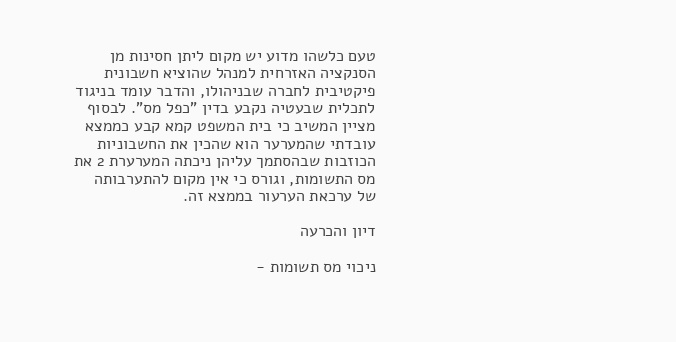טעם כלשהו מדוע יש מקום ליתן חסינות מן הסנקציה האזרחית למנהל שהוציא חשבונית פיקטיבית לחברה שבניהולו, והדבר עומד בניגוד לתכלית שבעטיה נקבע בדין "כפל מס". לבסוף מציין המשיב כי בית המשפט קמא קבע כממצא עובדתי שהמערער הוא שהכין את החשבוניות הכוזבות שבהסתמך עליהן ניכתה המערערת 2 את מס התשומות, וגורס כי אין מקום להתערבותה של ערכאת הערעור בממצא זה.

דיון והכרעה

ניכוי מס תשומות -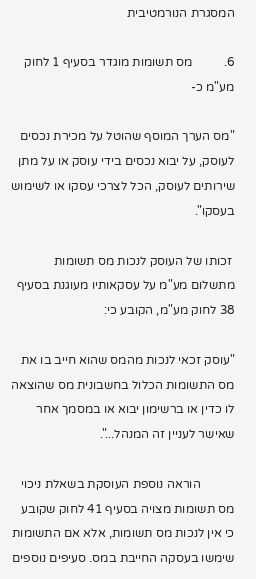המסגרת הנורמטיבית

6.          מס תשומות מוגדר בסעיף 1 לחוק מע"מ כ-

"מס הערך המוסף שהוטל על מכירת נכסים לעוסק, על יבוא נכסים בידי עוסק או על מתן שירותים לעוסק, הכל לצרכי עסקו או לשימוש בעסקו".

 זכותו של העוסק לנכות מס תשומות מתשלום מע"מ על עסקאותיו מעוגנת בסעיף 38 לחוק מע"מ, הקובע כי:

"עוסק זכאי לנכות מהמס שהוא חייב בו את מס התשומות הכלול בחשבונית מס שהוצאה לו כדין או ברשימון יבוא או במסמך אחר שאישר לעניין זה המנהל...".

           הוראה נוספת העוסקת בשאלת ניכוי מס תשומות מצויה בסעיף 41 לחוק שקובע כי אין לנכות מס תשומות, אלא אם התשומות שימשו בעסקה החייבת במס. סעיפים נוספים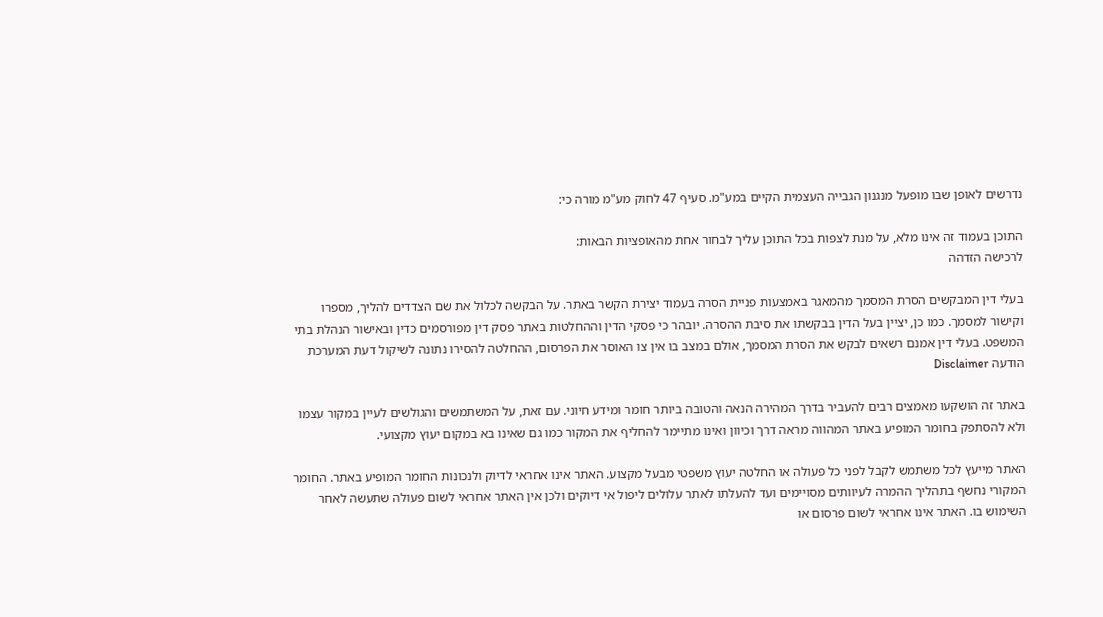נדרשים לאופן שבו מופעל מנגנון הגבייה העצמית הקיים במע"מ. סעיף 47 לחוק מע"מ מורה כי:

התוכן בעמוד זה אינו מלא, על מנת לצפות בכל התוכן עליך לבחור אחת מהאופציות הבאות:
לרכישה הזדהה

בעלי דין המבקשים הסרת המסמך מהמאגר באמצעות פניית הסרה בעמוד יצירת הקשר באתר. על הבקשה לכלול את שם הצדדים להליך, מספרו וקישור למסמך. כמו כן, יציין בעל הדין בבקשתו את סיבת ההסרה. יובהר כי פסקי הדין וההחלטות באתר פסק דין מפורסמים כדין ובאישור הנהלת בתי המשפט. בעלי דין אמנם רשאים לבקש את הסרת המסמך, אולם במצב בו אין צו האוסר את הפרסום, ההחלטה להסירו נתונה לשיקול דעת המערכת
הודעה Disclaimer

באתר זה הושקעו מאמצים רבים להעביר בדרך המהירה הנאה והטובה ביותר חומר ומידע חיוני. עם זאת, על המשתמשים והגולשים לעיין במקור עצמו ולא להסתפק בחומר המופיע באתר המהווה מראה דרך וכיוון ואינו מתיימר להחליף את המקור כמו גם שאינו בא במקום יעוץ מקצועי.

האתר מייעץ לכל משתמש לקבל לפני כל פעולה או החלטה יעוץ משפטי מבעל מקצוע. האתר אינו אחראי לדיוק ולנכונות החומר המופיע באתר. החומר המקורי נחשף בתהליך ההמרה לעיוותים מסויימים ועד להעלתו לאתר עלולים ליפול אי דיוקים ולכן אין האתר אחראי לשום פעולה שתעשה לאחר השימוש בו. האתר אינו אחראי לשום פרסום או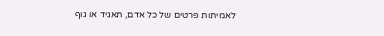לאמיתות פרטים של כל אדם, תאגיד או גוף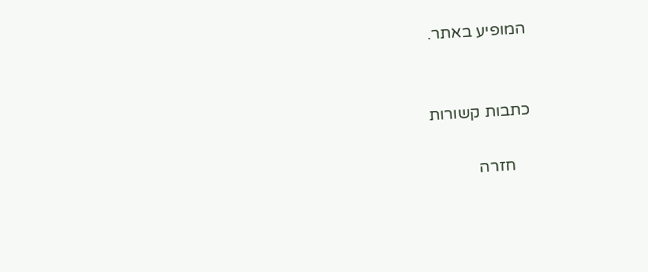המופיע באתר.


כתבות קשורות

    חזרה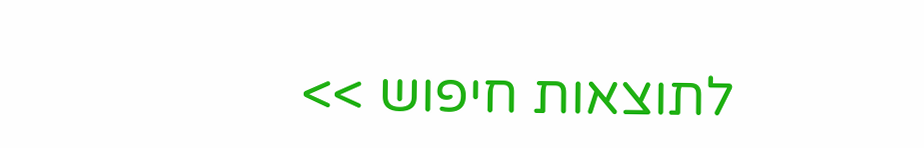לתוצאות חיפוש >>